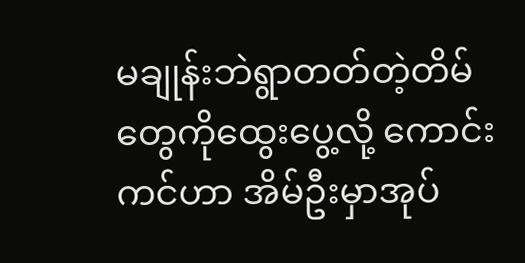မချုန်းဘဲရွာတတ်တဲ့တိမ်တွေကိုထွေးပွေ့လို့ ကောင်းကင်ဟာ အိမ်ဦးမှာအုပ်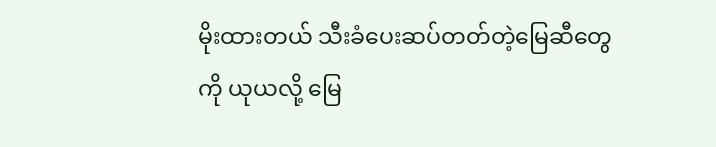မိုးထားတယ် သီးခံပေးဆပ်တတ်တဲ့မြေဆီတွေကို ယုယလို့ မြေ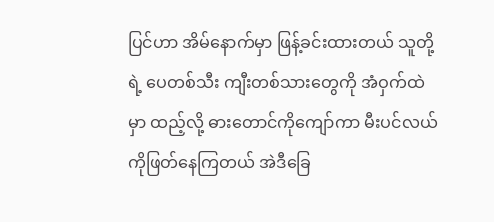ပြင်ဟာ အိမ်နောက်မှာ ဖြန့်ခင်းထားတယ် သူတို့ရဲ့ ပေတစ်သီး ကျီးတစ်သားတွေကို အံဝှက်ထဲမှာ ထည့်လို့ ဓားတောင်ကိုကျော်ကာ မီးပင်လယ်ကိုဖြတ်နေကြတယ် အဲဒီခြေ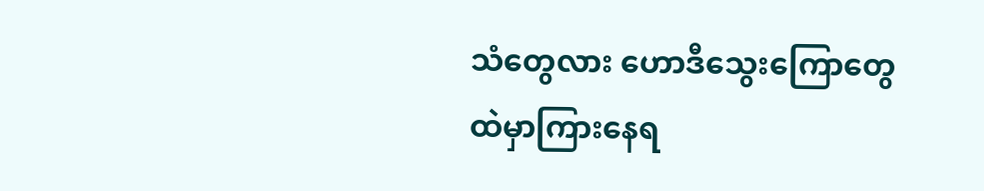သံတွေလား ဟောဒီသွေးကြောတွေထဲမှာကြားနေရ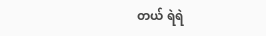တယ် ရဲရဲ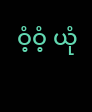ဝံ့ဝံ့ ယုံ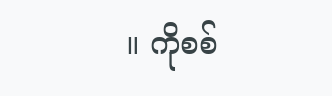။ ကိုစစ်